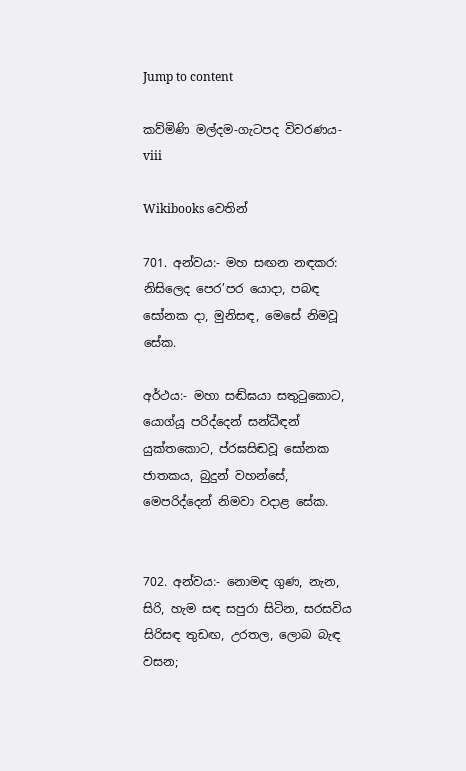Jump to content

කව්මිණි මල්දම-ගැටපද විවරණය-viii

Wikibooks වෙතින්

701. අන්වය:- මහ සඟන නඳකර: නිසිලෙද පෙර’පර යොදා, පබඳ සෝනක දා, මුනිසඳ, මෙසේ නිමවූ සේක.

අර්ථය:- මහා සඬ්ඝයා සතුටුකොට, යොග්යූ පරිද්දෙන් සන්ධීඳන් යුක්තකොට, ප්රඝසිඬවූ සෝනක ජාතකය, බුදුන් වහන්සේ, මෙපරිද්දෙන් නිමවා වදාළ සේක.


702. අන්වය:- නොමඳ ගුණ, නැන, සිරි, හැම සඳ සපුරා සිටින, සරසවිය සිරිසඳ තුඩඟ, උරතල, ලොබ බැඳ වසන;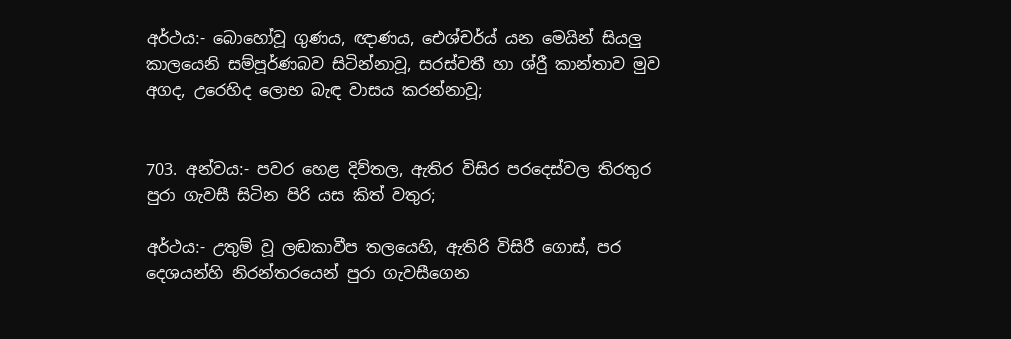අර්ථය:- බොහෝවූ ගුණය, ඥාණය, ඓශ්චර්ය් යන මෙයින් සියලු කාලයෙනි සම්පූර්ණබව සිටින්නාවූ, සරස්වතී හා ශ්රීු කාන්තාව මුව අගද, උරෙහිද ලොභ බැඳ වාසය කරන්නාවූ;


703. අන්වය:- පවර හෙළ දිව්තල, ඇතිර විසිර පරදෙස්වල තිරතුර පුරා ගැවසී සිටින පිරි යස කිත් වතුර;

අර්ථය:- උතුම් වූ ලඬකාවීප තලයෙහි, ඇතිරි විසිරී ගොස්, පර දෙශයන්හි නිරන්තරයෙන් පුරා ගැවසීගෙන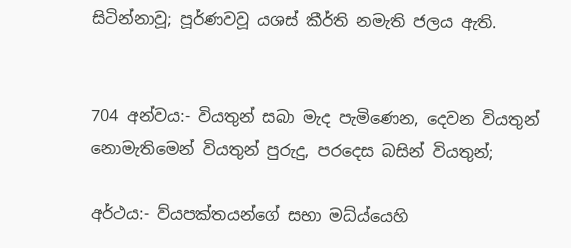සිටින්නාවූ; පූර්ණවවූ යශස් කීර්ති නමැති ජලය ඇති.


704 අන්වය:- වියතුන් සබා මැද පැමිණෙන, දෙවන වියතුන් නොමැතිමෙන් වියතුන් පුරුදු, පරදෙස බසින් වියතුන්;

අර්ථය:- ව්යපක්තයන්ගේ සභා මධ්ය්යෙහි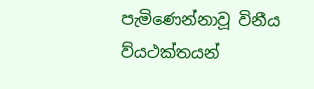පැමිණෙන්නාවූ විනීය ව්යථක්තයන්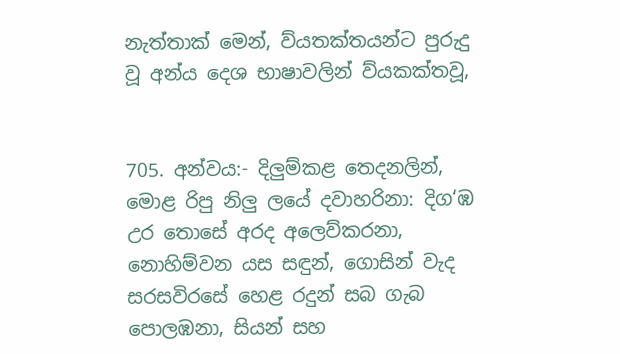නැත්තාක් මෙන්, ව්යතක්තයන්ට පුරුදු වූ අන්ය දෙශ භාෂාවලින් ව්යකක්තවූ,


705. අන්වය:- දිලුම්කළ තෙදනලින්, මොළ රිපු නිලු ලයේ දවාහරිනා: දිග‘ඹ උර තොසේ අරද අලෙව්කරනා, නොහිම්වන යස සඳුන්, ගොසින් වැද සරසවිරසේ හෙළ රදුන් සබ ගැබ පොලඹනා, සියන් සහ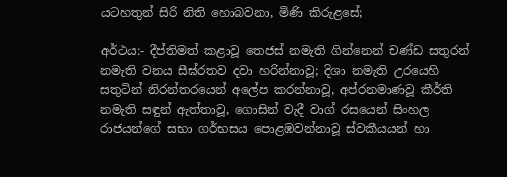යටහතුන් සිරි නිති ‍හොබවනා, මිණි කිරුළසේ;

අර්ථය:- දීප්තිමත් කළාවූ තෙජස් නමැති ගින්නෙන් චණ්ඩ සතුරන් නමැති වනය සීඝ්රතව දවා හරින්නාවූ; දිශා නමැති උරයෙහි සතුටින් නිරන්තරයෙන් අලේප කරන්නාවූ, අප්රනමාණවූ කීර්ති නමැති සඳුන් ඇත්තාවූ, ගොසින් වැදී වාග් රසයෙන් සිංහල රාජයන්ගේ සභා ගර්භසය පොළඹවන්නාවූ ස්වකීයයන් හා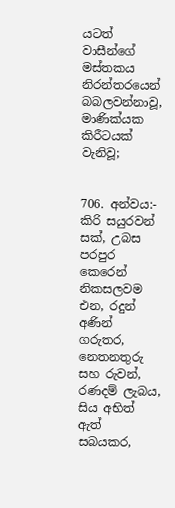යටත් වාසීන්ගේ මස්තකය නිරන්තරයෙන් බබලවන්නාවූ, මාණික්යක කිරීටයක් වැනිවූ;


706. අන්වය:- කිරි සයුරවන් සක්, උබස පරපුර කෙරෙන් නිකසලවම එන, රදුන් අණින් ගරුතර, නෙතනතුරු සහ රුවන්, රණදම් ලැබය, සිය අභිත් ඇත් සබයකර,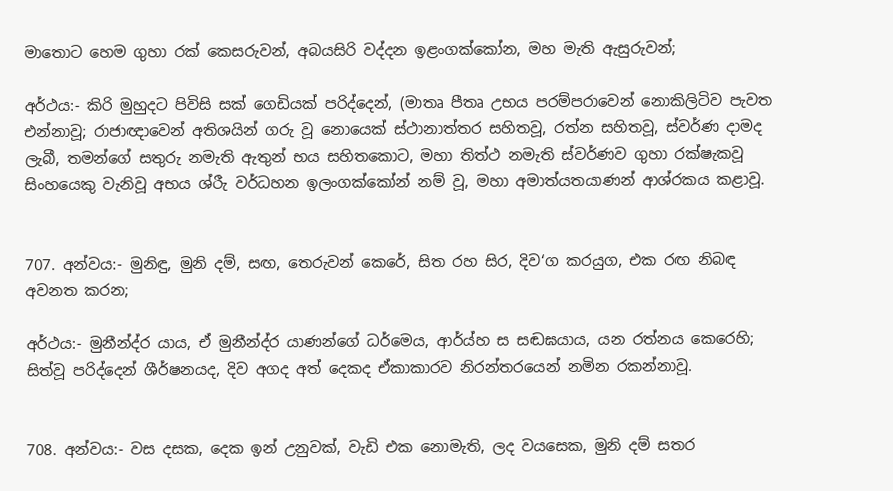මාතොට හෙම ගුහා රක් කෙ‍සරුවන්, අබයසිරි වද්දන ඉළංගක්කෝන, මහ මැති ඇසුරුවන්;

අර්ථය:- කිරි මුහුදට පිවිසි සක් ගෙඩියක් පරිද්දෙන්, (මාතෘ පීතෘ උභය පරම්පරාවෙන් නොකිලිටිව පැවත එන්නාවූ; රාජාඥාවෙන් අතිශයින් ගරු වූ නොයෙක් ස්ථානාත්තර සහිතවූ, රත්න සහිතවූ, ස්වර්ණ දාමද ලැබී, තමන්ගේ සතුරු නමැති ඇතුන් භය සහිතකොට, මහා තිත්ථ නමැති ස්වර්ණව ගුහා රක්ෂැකවූ සිංහයෙකු වැනිවූ අභය ශ්රීැ වර්ධහන ඉලංගක්කෝන් නම් වූ, මහා අමාත්යතයාණන් ආශ්රකය කළාවූ.


707. අන්වය:- මුනිඳු, මුනි දම්, සඟ, තෙරුවන් කෙරේ, සිත රහ සිර, දිව‘ග කරයුග, එක රඟ නිබඳ අවනත කරන;

අර්ථය:- මුනීන්ද්ර යාය, ඒ මුනීන්ද්ර යාණන්ගේ ධර්මෙය, ආර්ය්හ ස සඬඝයාය, යන රත්නය කෙරෙහි; සිත්වූ පරිද්දෙන් ශීර්ෂනයද, දිව අගද අත් දෙකද ඒකාකාරව නිරන්තරයෙන් නමින රකන්නාවූ.


708. අන්වය:- වස දසක, දෙක ඉන් උනුවක්, වැඩි එක නොමැති, ලද වයසෙක, මුනි දම් සතර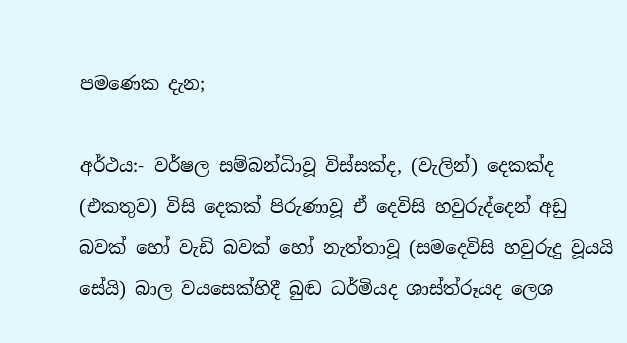පමණෙක දැන;

අර්ථය:- වර්ෂල සම්බන්ධිාවූ විස්සක්ද, (වැලින්) දෙකක්ද (එකතුව) විසි දෙකක් පිරුණාවූ ඒ දෙවිසි හවුරුද්දෙන් අඩු බවක් හෝ වැඩි බවක් හෝ නැත්තාවූ (සමදෙවිසි හවුරුදු වූයයි සේයි) බාල වයසෙක්හිදී බුඬ ධර්මියද ශාස්ත්රූයද ලෙශ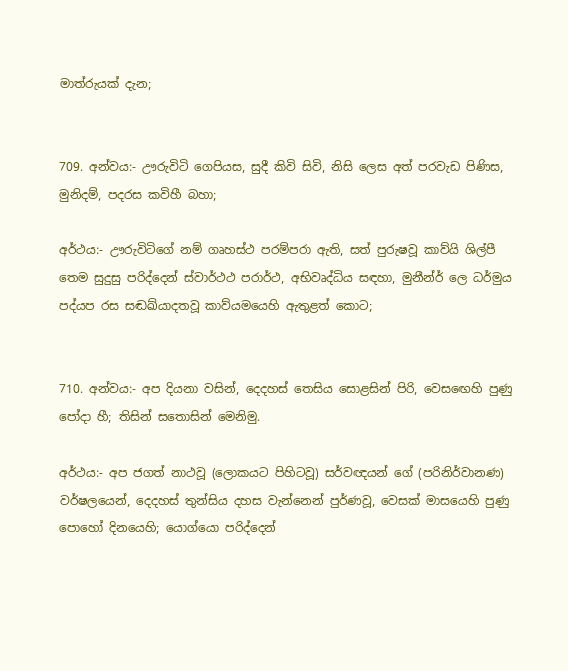මාත්රුයක් දැන;


709. අන්වය:- ඌරුවිටි ගෙපියස, සුදී කිවි සිවි, නිසි ලෙස අත් පරවැඩ පිණිස, මුනිදම්, පදරස කවිහී බහා;

අර්ථය:- ඌරුවිටිගේ නම් ගෘහස්ථ පරම්පරා ඇති, සත් පුරුෂවූ කාව්යි ශිල්පී තෙම සුදුසු පරිද්දෙන් ස්වාර්ථථ පරාර්ථ, අභිවෘද්ධිය සඳහා, මුනීන්ර් ලෙ ධර්මුය පද්යප රස සඬඛ්යාදතවූ කාව්යමයෙහි ඇතුළත් කොට;


710. අන්වය:- අප දියනා වසින්, දෙදහස් තෙසිය සොළසින් පිරි, වෙස‍ඟෙහි පුණු පෝදා හී; තිසින් ‍සතොසින් මෙනිමු.

අර්ථය:- අප ජගත් නාථවූ (ලොකයට පිහිටවූ) සර්ව‍ඥයන් ගේ (පරිනිර්වානණ) වර්ෂලයෙන්, දෙදහස් තුන්සිය දහස වැ‍න්නෙන් පුර්ණ‍වූ, වෙසක් මාසයෙහි පුණු පොහෝ දිනයෙහි; යොග්යො පරිද්දෙන්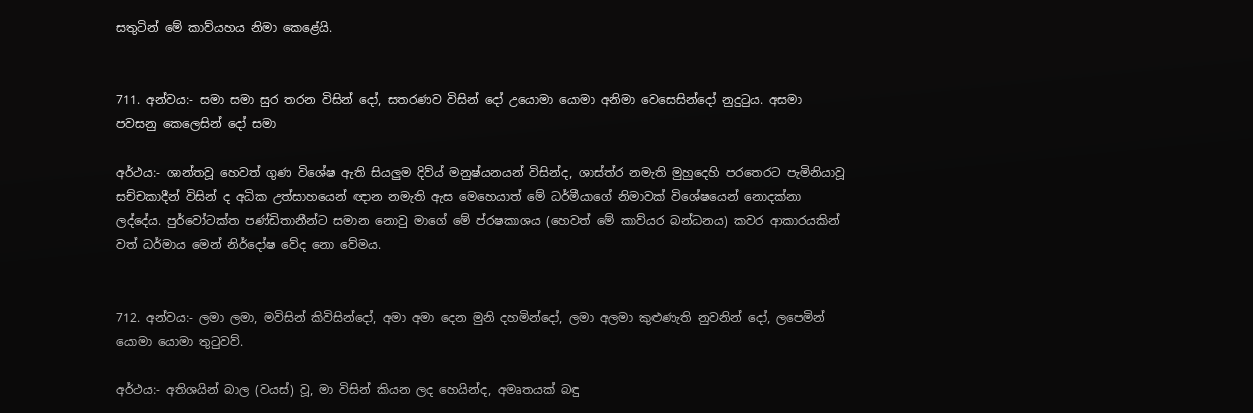සතුටින් මේ කාව්යහය නිමා කෙළේයි.


711. අන්වය:- සමා සමා සුර තරන විසින් දෝ, සතරණව විසින් දෝ උයොමා යොමා අනිමා වෙසෙසින්දෝ නුදුටුය. අසමා පවසනු කෙලෙසින් දෝ සමා

අර්ථය:- ශාන්තවූ හෙවත් ගුණ විශේෂ ඇති සියලුම දිව්ය් මනුෂ්යනයන් විසින්ද, ශාස්ත්ර නමැති මුහුදෙහි පරතෙරට පැමිනියාවූ සච්චකාදීන් විසින් ද අධික උත්සාහයෙන් ඥාන නමැති ඇස මෙහෙයාත් මේ ධර්මීයාගේ නිමාවක් විශේෂයෙන් නොදක්නා ලද්දේය. පුර්වෝටක්ත පණ්ඩිතානීන්ට සමාන නොවු මාගේ මේ ප්රෂකාශය (හෙවත් මේ කාව්යර බන්ධනය) කවර ආකාරයකින් වත් ධර්මාය මෙන් නිර්දෝෂ වේද නො වේමය.


712. අන්වය:- ලමා ලමා, මවිසින් කිවිසින්දෝ, අමා අමා දෙන මුනි දහමින්දෝ, ලමා අලමා කුළුණැති නුවනින් දෝ, ලපෙමින් යොමා යොමා තුටුවව්.

අර්ථය:- අතිශයින් ‍බාල (වයස්) වූ, මා විසින් කියන ලද හෙයින්ද, අමෘතයක් බඳු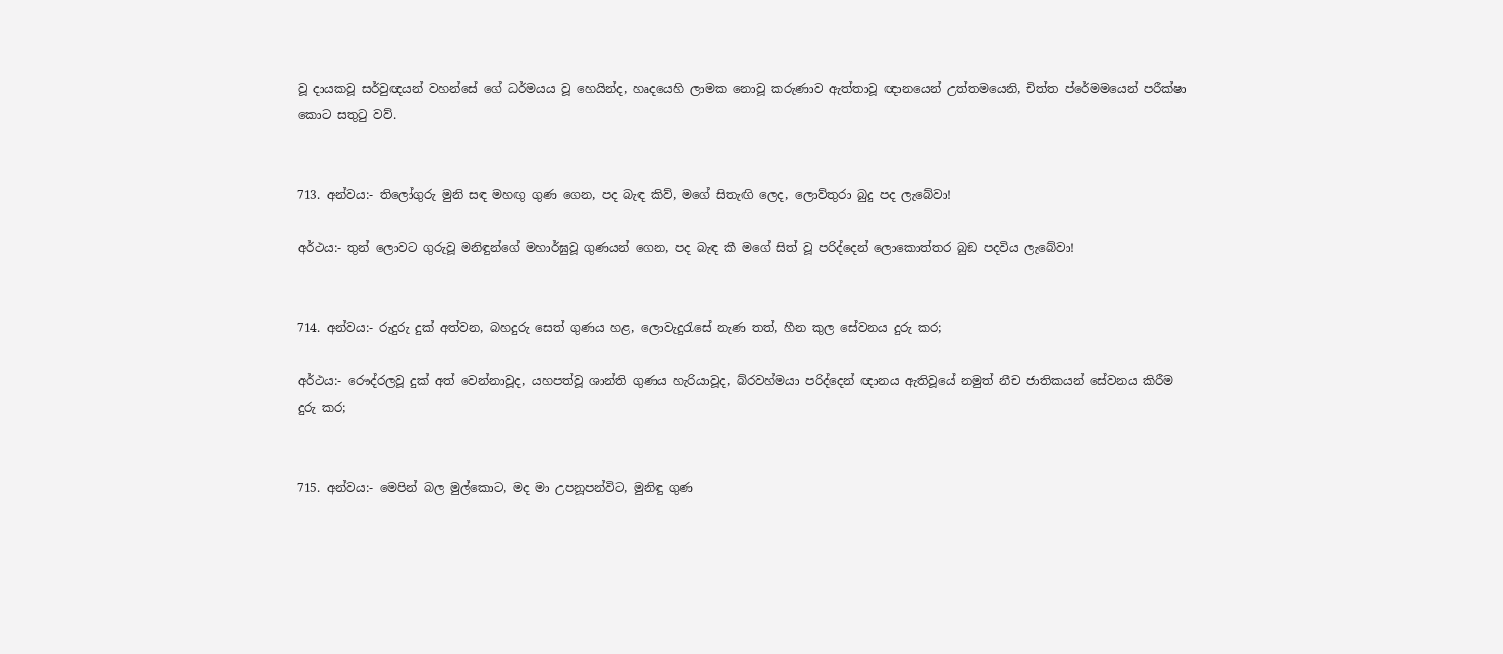වූ දායකවූ සර්වුඥයන් වහන්සේ ගේ ධර්මයය වූ හෙයින්ද, හෘදයෙහි ලාමක නොවූ කරුණාව ඇත්තාවූ ඥානයෙන් උත්තමයෙනි, චිත්ත ප්රේමමයෙන් පරීක්ෂා කොට සතුටු වව්.


713. අන්වය:- ති‍ලෝගුරු මුනි සඳ මහඟු ගුණ ගෙන, පද බැඳ කිව්, මගේ සිතැඟි ලෙද, ලොව්තුරා බුදු පද ලැබේවා!

අර්ථය:- තුන් ලොවට ගුරුවූ මනිඳුන්ගේ මහාර්ඝුවූ ගුණයන් ගෙන, පද බැඳ කී මගේ සිත් වූ පරිද්දෙන් ලොකොත්තර බුඞ පදවිය ලැබේවා!


714. අන්වය:- රුදුරු දුක් අත්වන, බහදුරු සෙත් ගුණය හළ, ලොවැදුරැසේ නැණ තත්, හීන කුල සේවනය දුරු කර;

අර්ථය:- රෞද්රලවූ දුක් අත් වෙන්නාවූද, යහපත්වූ ශාන්ති ගුණය හැරියාවූද, බ්රවහ්මයා පරිද්දෙන් ඥානය ඇතිවූයේ නමුත් නීච ජාතිකයන් සේවනය කිරීම දුරු කර;


715. අන්වය:- මෙපින් බල මුල්කොට, මද මා උපනූපන්විට, මුනිඳු ගුණ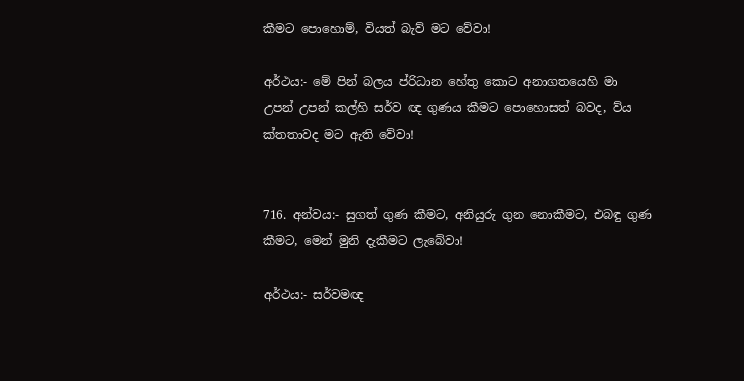කීමට පොහොම්, වියත් බැව් මට වේවා!

අර්ථය:- මේ පින් බලය ප්රිධාන හේතු කොට අනාගතයෙහි මා උපන් උපන් කල්හි සර්ව ඥ ගුණය කීමට පොහොසත් බවද, ව්ය ක්තතාවද මට ඇති වේවා!


716. අන්වය:- සුගත් ගුණ කීමට, අනියුරු ගුන නොකීමට, එබඳු ගුණ කීමට, මෙන් මුනි දැකීමට ලැබේවා!

අර්ථය:- සර්වමඥ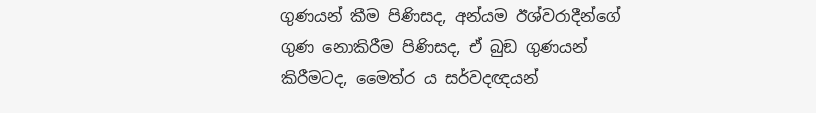ගුණ‍යන් කීම පිණිසද, අන්යම ඊශ්වරාදීන්ගේ ගුණ නොකිරීම පිණිසද, ඒ බුඞ ගුණයන් කිරීමටද, මෛත්ර ය සර්වදඥයන්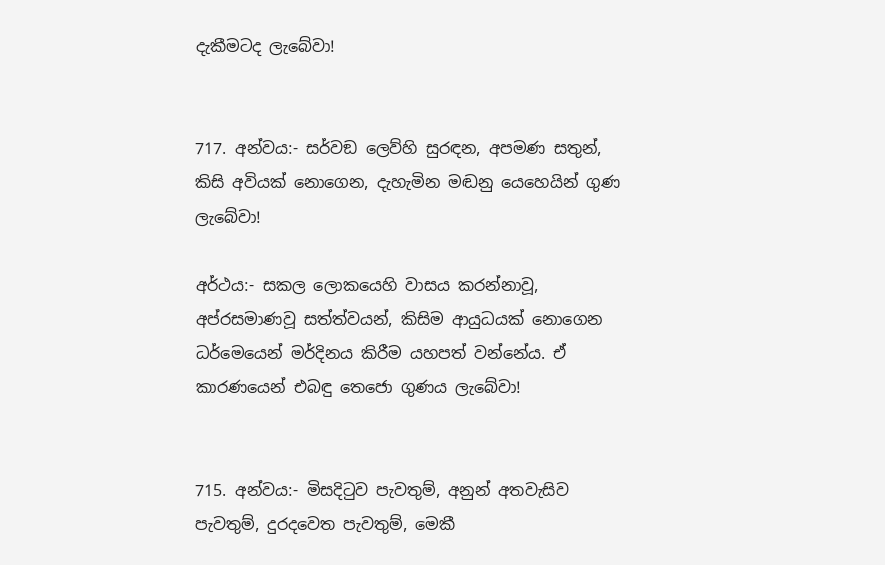දැකීමටද ලැබේවා!


717. අන්වය:- සර්වඞ ලෙව්හි සුරඳන, අපමණ සතුන්, කිසි අවියක් නොගෙන, දැහැමින මඬනු යෙහෙයින් ගුණ ලැබේවා!

අර්ථය:- සකල ලොකයෙහි වාසය කරන්නාවූ, අප්රසමාණවූ සත්ත්වයන්, කිසිම ආයුධයක් නොගෙන ධර්මෙයෙන් මර්දිනය කිරීම යහපත් වන්නේය. ඒ කාරණයෙන් එබඳු තෙජො ගුණය ලැබේවා!


715. අන්වය:- මිසදිටුව පැවතුම්, අනුන් අතවැසිව පැවතුම්, දුරදවෙත පැවතුම්, මෙකී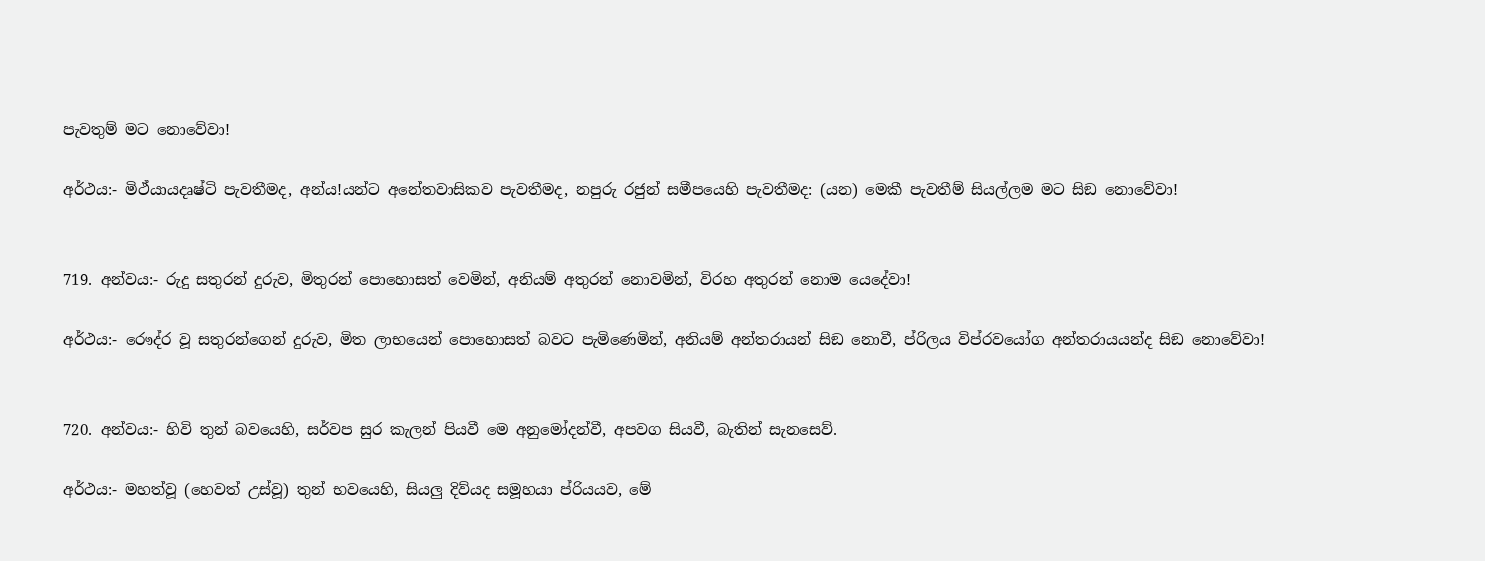පැවතුම් මට නොවේවා!

අර්ථය:- මිථ්යායදෘෂ්ටි පැවතීමද, අන්ය!යන්ට ‍අනේතවාසිකව පැවතීමද, නපුරු රජුන් සමීපයෙහි පැවතීමද: (යන) මෙකී පැවතීම් සියල්ලම මට සිඞ නොවේවා!


719. අන්වය:- රුදු සතුරන් දුරුව, මිතුරන් පොහොසත් වෙමින්, අනියම් අතුරන් නොවමින්, විරහ අතුරන් නොම යෙදේවා!

අර්ථය:- රෞද්ර වූ සතුරන්ගෙන් දුරුව, මිත ලාභයෙන් පොහොසත් බවට පැමිණෙමින්, අනියම් අන්තරායන් සිඞ නොවී, ප්රිලය විප්රවයෝග අන්තරායයන්ද සිඞ නොවේවා!


720. අන්වය:- හිවි තුන් බවයෙහි, සර්වප සුර කැලන් පියවී මෙ අනුමෝදන්වී, අපවග සියවී, බැතින් සැනසෙව්.

අර්ථය:- මහත්වූ (හෙවත් උස්වූ) තුන් භ‍වයෙහි, සියලු දිව්යද සමූහයා ප්රියයව, මේ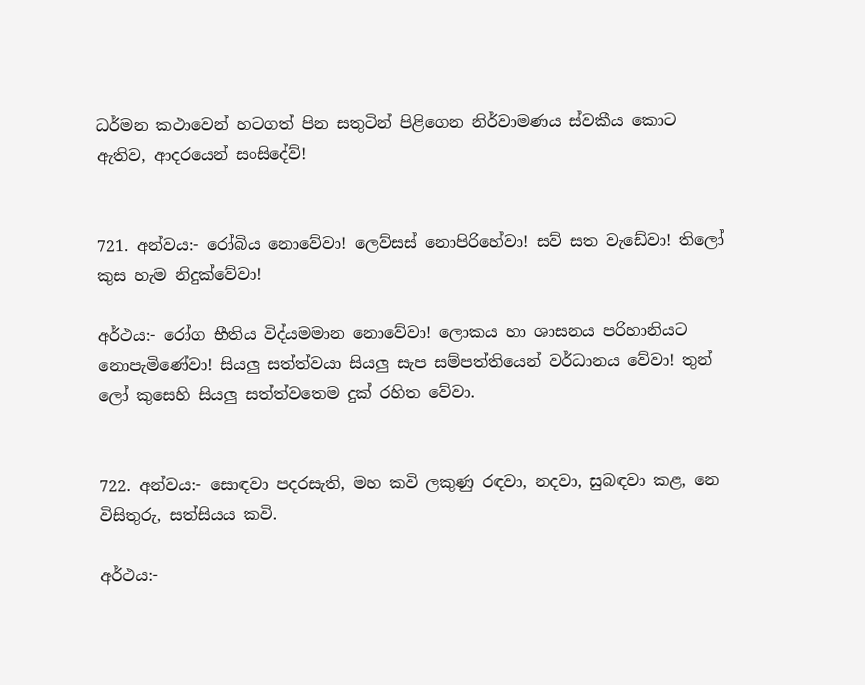ධර්මන කථාවෙන් හටගත් පින සතුටින් පිළිගෙන නිර්වාමණය ස්වකීය කොට ඇතිව, ආදරයෙන් සංසිදේව්!


721. අන්වය:- රෝබිය නොවේවා! ලෙව්සස් නොපිරිහේවා! සව් සත වැඩේවා! තිලෝ කුස හැම නිදුක්වේවා!

අර්ථය:- රෝග භීතිය විද්යමමාන නොවේවා! ලොකය හා ශාසනය පරිහානියට නොපැමිණේවා! සියලු සත්ත්වයා සියලු සැප සම්පත්තියෙන් වර්ධානය වේවා! තුන් ලෝ කුසෙහි සියලු සත්ත්වතෙම දුක් රහිත වේවා.


722. අන්වය:- සොඳවා පදරසැති, මහ කවි ලකුණු රඳවා, නදවා, සුබඳවා කළ, නෙ විසිතුරු, සත්සියය කවි.

අර්ථය:-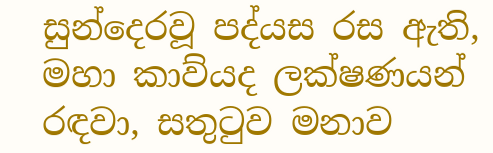සුන්දෙරවූ පද්යස රස ඇති, මහා කාව්යද ලක්ෂණයන් රඳවා, සතුටුව මනාව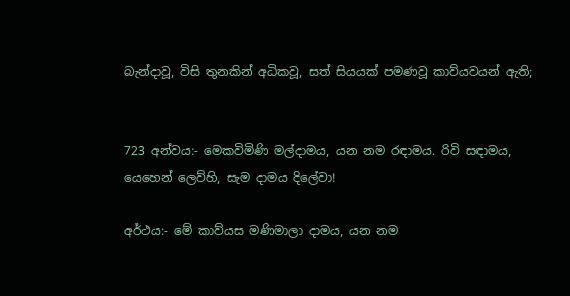බැන්දාවූ, විසි තුනකින් අධිකවූ, සත් සියයක් පමණවූ කාව්යවයන් ඇති;


723 අන්වය:- මෙකවිමිණි මල්දාමය, යන නම රඳාමය. රිවි සඳාමය, යෙහෙන් ලෙව්හි, සැම දාමය දිලේවා!

අර්ථය:- මේ කාව්යස මණිමාලා දාමය, යන නම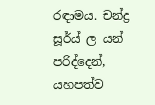රඳාමය. චන්ද්‍ර සූර්ය් ල යන් පරිද්දෙන්, යහපත්ව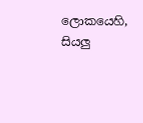ලොකයෙහි, සියලු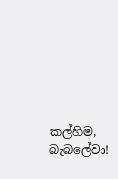කල්හිම, බැබලේවා!